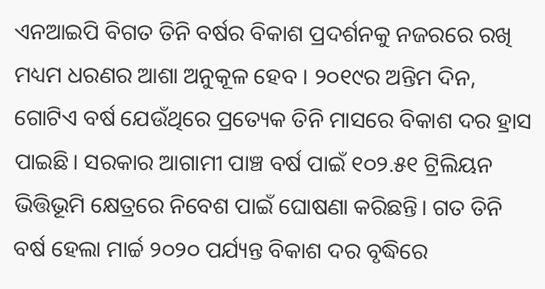ଏନଆଇପି ବିଗତ ତିନି ବର୍ଷର ବିକାଶ ପ୍ରଦର୍ଶନକୁ ନଜରରେ ରଖି ମଧ୍ୟମ ଧରଣର ଆଶା ଅନୁକୂଳ ହେବ । ୨୦୧୯ର ଅନ୍ତିମ ଦିନ, ଗୋଟିଏ ବର୍ଷ ଯେଉଁଥିରେ ପ୍ରତ୍ୟେକ ତିନି ମାସରେ ବିକାଶ ଦର ହ୍ରାସ ପାଇଛି। ସରକାର ଆଗାମୀ ପାଞ୍ଚ ବର୍ଷ ପାଇଁ ୧୦୨.୫୧ ଟ୍ରିଲିୟନ ଭିତ୍ତିଭୂମି କ୍ଷେତ୍ରରେ ନିବେଶ ପାଇଁ ଘୋଷଣା କରିଛନ୍ତି। ଗତ ତିନି ବର୍ଷ ହେଲା ମାର୍ଚ୍ଚ ୨୦୨୦ ପର୍ଯ୍ୟନ୍ତ ବିକାଶ ଦର ବୃଦ୍ଧିରେ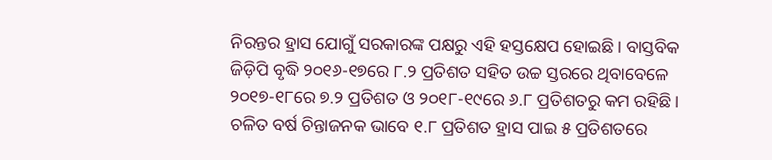ନିରନ୍ତର ହ୍ରାସ ଯୋଗୁଁ ସରକାରଙ୍କ ପକ୍ଷରୁ ଏହି ହସ୍ତକ୍ଷେପ ହୋଇଛି। ବାସ୍ତବିକ ଜିଡ଼ିପି ବୃଦ୍ଧି ୨୦୧୬-୧୭ରେ ୮.୨ ପ୍ରତିଶତ ସହିତ ଉଚ୍ଚ ସ୍ତରରେ ଥିବାବେଳେ ୨୦୧୭-୧୮ରେ ୭.୨ ପ୍ରତିଶତ ଓ ୨୦୧୮-୧୯ରେ ୬.୮ ପ୍ରତିଶତରୁ କମ ରହିଛି। ଚଳିତ ବର୍ଷ ଚିନ୍ତାଜନକ ଭାବେ ୧.୮ ପ୍ରତିଶତ ହ୍ରାସ ପାଇ ୫ ପ୍ରତିଶତରେ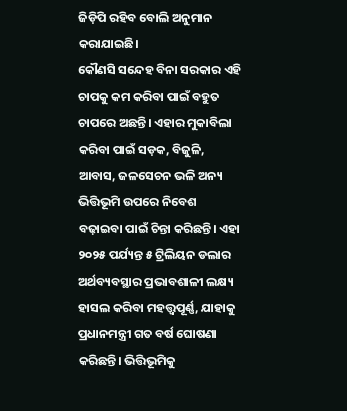ଜିଡ଼ିପି ରହିବ ବୋଲି ଅନୁମାନ କରାଯାଇଛି।
କୌଣସି ସନ୍ଦେହ ବିନା ସରକାର ଏହି ଚାପକୁ କମ କରିବା ପାଇଁ ବହୁତ ଚାପରେ ଅଛନ୍ତି। ଏହାର ମୁକାବିଲା କରିବା ପାଇଁ ସଡ଼କ, ବିଜୁଳି, ଆବାସ, ଜଳସେଚନ ଭଳି ଅନ୍ୟ ଭିତ୍ତିଭୂମି ଉପରେ ନିବେଶ ବଢ଼ାଇବା ପାଇଁ ଚିନ୍ତା କରିଛନ୍ତି। ଏହା ୨୦୨୫ ପର୍ଯ୍ୟନ୍ତ ୫ ଟ୍ରିଲିୟନ ଡଲାର ଅର୍ଥବ୍ୟବସ୍ଥାର ପ୍ରଭାବଶାଳୀ ଲକ୍ଷ୍ୟ ହାସଲ କରିବା ମହତ୍ତ୍ବପୂର୍ଣ୍ଣ, ଯାହାକୁ ପ୍ରଧାନମନ୍ତ୍ରୀ ଗତ ବର୍ଷ ଘୋଷଣା କରିଛନ୍ତି। ଭିତ୍ତିଭୂମିକୁ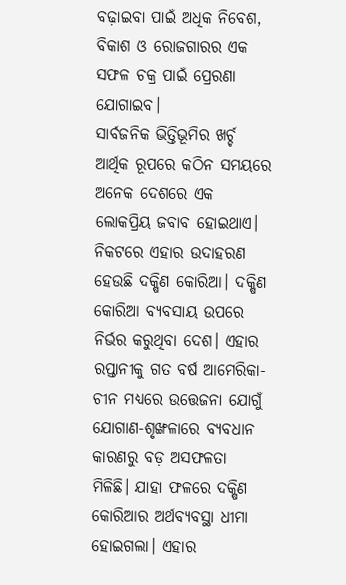ବଢ଼ାଇବା ପାଇଁ ଅଧିକ ନିବେଶ, ବିକାଶ ଓ ରୋଜଗାରର ଏକ ସଫଳ ଚକ୍ର ପାଇଁ ପ୍ରେରଣା ଯୋଗାଇବ।
ସାର୍ବଜନିକ ଭିତ୍ତିଭୂମିର ଖର୍ଚ୍ଚ ଆର୍ଥିକ ରୂପରେ କଠିନ ସମୟରେ ଅନେକ ଦେଶରେ ଏକ ଲୋକପ୍ରିୟ ଜବାବ ହୋଇଥାଏ। ନିକଟରେ ଏହାର ଉଦାହରଣ ହେଉଛି ଦକ୍ଷିଣ କୋରିଆ। ଦକ୍ଷିଣ କୋରିଆ ବ୍ୟବସାୟ ଉପରେ ନିର୍ଭର କରୁଥିବା ଦେଶ। ଏହାର ରପ୍ତାନୀକୁ ଗତ ବର୍ଷ ଆମେରିକା-ଚୀନ ମଧ୍ୟରେ ଉତ୍ତେଜନା ଯୋଗୁଁ ଯୋଗାଣ-ଶୃଙ୍ଖଳାରେ ବ୍ୟବଧାନ କାରଣରୁ ବଡ଼ ଅସଫଳତା ମିଳିଛି। ଯାହା ଫଳରେ ଦକ୍ଷିଣ କୋରିଆର ଅର୍ଥବ୍ୟବସ୍ଥା ଧୀମା ହୋଇଗଲା। ଏହାର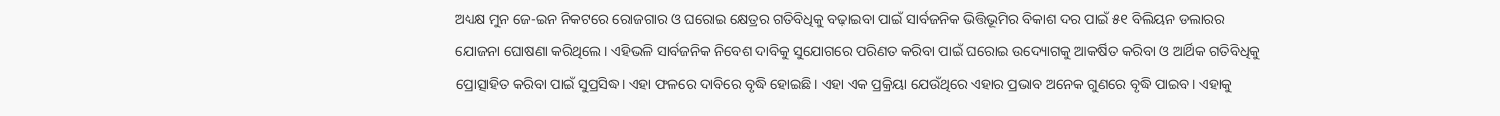ଅଧ୍ୟକ୍ଷ ମୁନ ଜେ-ଇନ ନିକଟରେ ରୋଜଗାର ଓ ଘରୋଇ କ୍ଷେତ୍ରର ଗତିବିଧିକୁ ବଢ଼ାଇବା ପାଇଁ ସାର୍ବଜନିକ ଭିତ୍ତିଭୂମିର ବିକାଶ ଦର ପାଇଁ ୫୧ ବିଲିୟନ ଡଲାରର ଯୋଜନା ଘୋଷଣା କରିଥିଲେ। ଏହିଭଳି ସାର୍ବଜନିକ ନିବେଶ ଦାବିକୁ ସୁଯୋଗରେ ପରିଣତ କରିବା ପାଇଁ ଘରୋଇ ଉଦ୍ୟୋଗକୁ ଆକର୍ଷିତ କରିବା ଓ ଆର୍ଥିକ ଗତିବିଧିକୁ ପ୍ରୋତ୍ସାହିତ କରିବା ପାଇଁ ସୁପ୍ରସିଦ୍ଧ। ଏହା ଫଳରେ ଦାବିରେ ବୃଦ୍ଧି ହୋଇଛି। ଏହା ଏକ ପ୍ରକ୍ରିୟା ଯେଉଁଥିରେ ଏହାର ପ୍ରଭାବ ଅନେକ ଗୁଣରେ ବୃଦ୍ଧି ପାଇବ। ଏହାକୁ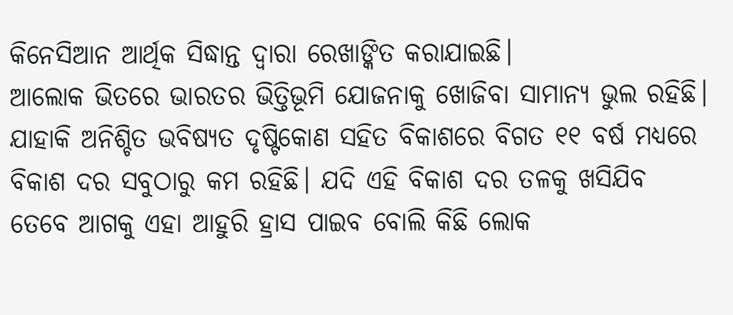କିନେସିଆନ ଆର୍ଥିକ ସିଦ୍ଧାନ୍ତ ଦ୍ବାରା ରେଖାଙ୍କିତ କରାଯାଇଛି।
ଆଲୋକ ଭିତରେ ଭାରତର ଭିତ୍ତିଭୂମି ଯୋଜନାକୁ ଖୋଜିବା ସାମାନ୍ୟ ଭୁଲ ରହିଛି। ଯାହାକି ଅନିଶ୍ଚିତ ଭବିଷ୍ୟତ ଦୃଷ୍ଟିକୋଣ ସହିତ ବିକାଶରେ ବିଗତ ୧୧ ବର୍ଷ ମଧ୍ୟରେ ବିକାଶ ଦର ସବୁଠାରୁ କମ ରହିଛି। ଯଦି ଏହି ବିକାଶ ଦର ତଳକୁ ଖସିଯିବ ତେବେ ଆଗକୁ ଏହା ଆହୁରି ହ୍ରାସ ପାଇବ ବୋଲି କିଛି ଲୋକ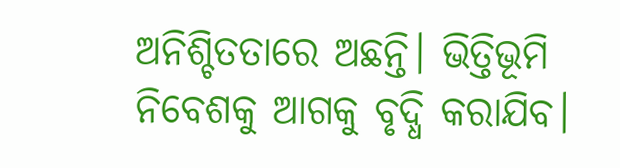ଅନିଶ୍ଚିତତାରେ ଅଛନ୍ତି। ଭିତ୍ତିଭୂମି ନିବେଶକୁ ଆଗକୁ ବୃଦ୍ଧି କରାଯିବ।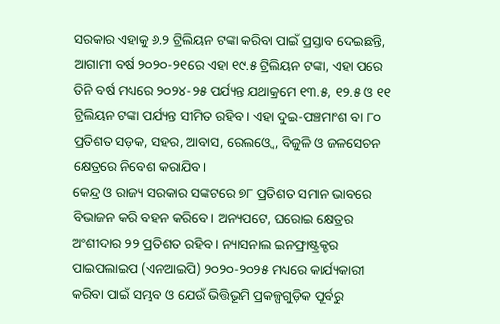ସରକାର ଏହାକୁ ୬.୨ ଟ୍ରିଲିୟନ ଟଙ୍କା କରିବା ପାଇଁ ପ୍ରସ୍ତାବ ଦେଇଛନ୍ତି, ଆଗାମୀ ବର୍ଷ ୨୦୨୦-୨୧ରେ ଏହା ୧୯.୫ ଟ୍ରିଲିୟନ ଟଙ୍କା, ଏହା ପରେ ତିନି ବର୍ଷ ମଧ୍ୟରେ ୨୦୨୪-୨୫ ପର୍ଯ୍ୟନ୍ତ ଯଥାକ୍ରମେ ୧୩.୫, ୧୨.୫ ଓ ୧୧ ଟ୍ରିଲିୟନ ଟଙ୍କା ପର୍ଯ୍ୟନ୍ତ ସୀମିତ ରହିବ। ଏହା ଦୁଇ-ପଞ୍ଚମାଂଶ ବା ୮୦ ପ୍ରତିଶତ ସଡ଼କ, ସହର, ଆବାସ, ରେଲଓ୍ବେ, ବିଜୁଳି ଓ ଜଳସେଚନ କ୍ଷେତ୍ରରେ ନିବେଶ କରାଯିବ।
କେନ୍ଦ୍ର ଓ ରାଜ୍ୟ ସରକାର ସଙ୍କଟରେ ୭୮ ପ୍ରତିଶତ ସମାନ ଭାବରେ ବିଭାଜନ କରି ବହନ କରିବେ। ଅନ୍ୟପଟେ, ଘରୋଇ କ୍ଷେତ୍ରର ଅଂଶୀଦାର ୨୨ ପ୍ରତିଶତ ରହିବ। ନ୍ୟାସନାଲ ଇନଫ୍ରାଷ୍ଟ୍ରକ୍ଚର ପାଇପଲାଇପ (ଏନଆଇପି) ୨୦୨୦-୨୦୨୫ ମଧ୍ୟରେ କାର୍ଯ୍ୟକାରୀ କରିବା ପାଇଁ ସମ୍ଭବ ଓ ଯେଉଁ ଭିତ୍ତିଭୂମି ପ୍ରକଳ୍ପଗୁଡ଼ିକ ପୂର୍ବରୁ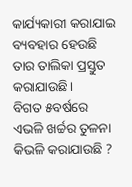କାର୍ଯ୍ୟକାରୀ କରାଯାଇ ବ୍ୟବହାର ହେଉଛି ତାର ତାଲିକା ପ୍ରସ୍ତୁତ କରାଯାଉଛି।
ବିଗତ ୫ବର୍ଷରେ ଏଭଳି ଖର୍ଚ୍ଚର ତୁଳନା କିଭଳି କରାଯାଉଛି ?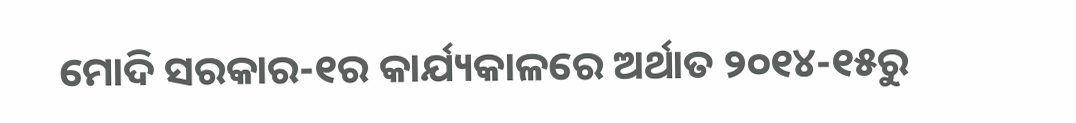ମୋଦି ସରକାର-୧ର କାର୍ଯ୍ୟକାଳରେ ଅର୍ଥାତ ୨୦୧୪-୧୫ରୁ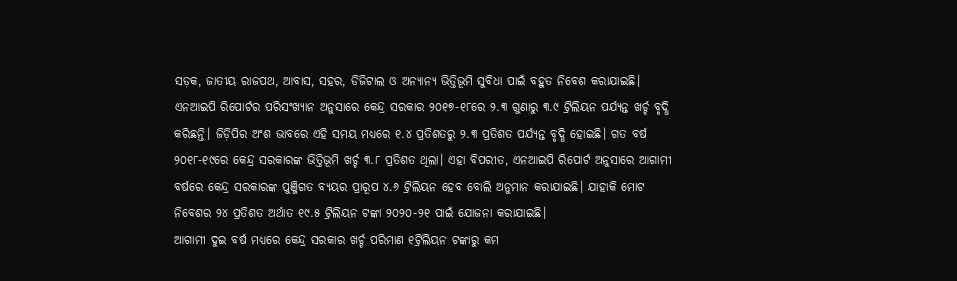ସଡ଼କ, ଜାତୀୟ ରାଜପଥ, ଆବାସ, ସହର, ଡିଜିଟାଲ ଓ ଅନ୍ୟାନ୍ୟ ଭିତ୍ତିଭୂମି ସୁବିଧା ପାଇଁ ବହୁତ ନିବେଶ କରାଯାଇଛି। ଏନଆଇପି ରିପୋର୍ଟର ପରିସଂଖ୍ୟାନ ଅନୁସାରେ କେନ୍ଦ୍ର ସରକାର ୨୦୧୭-୧୮ରେ ୨.୩ ଗୁଣାରୁ ୩.୯ ଟ୍ରିଲିୟନ ପର୍ଯ୍ୟନ୍ତ ଖର୍ଚ୍ଚ ବୃଦ୍ଧି କରିଛନ୍ତି। ଜିଡ଼ିପିର ଅଂଶ ଭାବରେ ଏହି ସମୟ ମଧ୍ୟରେ ୧.୪ ପ୍ରତିଶତରୁ ୨.୩ ପ୍ରତିଶତ ପର୍ଯ୍ୟନ୍ତ ବୃଦ୍ଧି ହୋଇଛି। ଗତ ବର୍ଷ ୨୦୧୮-୧୯ରେ କେନ୍ଦ୍ର ସରକାରଙ୍କ ଭିତ୍ତିଭୂମି ଖର୍ଚ୍ଚ ୩.୮ ପ୍ରତିଶତ ଥିଲା। ଏହା ବିପରୀତ, ଏନଆଇପି ରିପୋର୍ଟ ଅନୁସାରେ ଆଗାମୀ ବର୍ଷରେ କେନ୍ଦ୍ର ସରକାରଙ୍କ ପୁଞ୍ଜିଗତ ବ୍ୟୟର ପ୍ରାରୂପ ୪.୬ ଟ୍ରିଲିୟନ ହେବ ବୋଲି ଅନୁମାନ କରାଯାଇଛି। ଯାହାକି ମୋଟ ନିବେଶର ୨୪ ପ୍ରତିଶତ ଅର୍ଥାତ ୧୯.୫ ଟ୍ରିଲିୟନ ଟଙ୍କା ୨୦୨୦-୨୧ ପାଇଁ ଯୋଜନା କରାଯାଇଛି।
ଆଗାମୀ ଦୁଇ ବର୍ଷ ମଧ୍ୟରେ କେନ୍ଦ୍ର ସରକାର ଖର୍ଚ୍ଚ ପରିମାଣ ୧ଟ୍ରିଲିୟନ ଟଙ୍କାରୁ କମ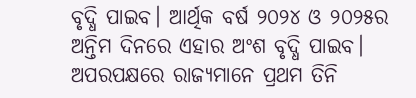ବୃଦ୍ଧି ପାଇବ। ଆର୍ଥିକ ବର୍ଷ ୨୦୨୪ ଓ ୨୦୨୫ର ଅନ୍ତିମ ଦିନରେ ଏହାର ଅଂଶ ବୃଦ୍ଧି ପାଇବ। ଅପରପକ୍ଷରେ ରାଜ୍ୟମାନେ ପ୍ରଥମ ତିନି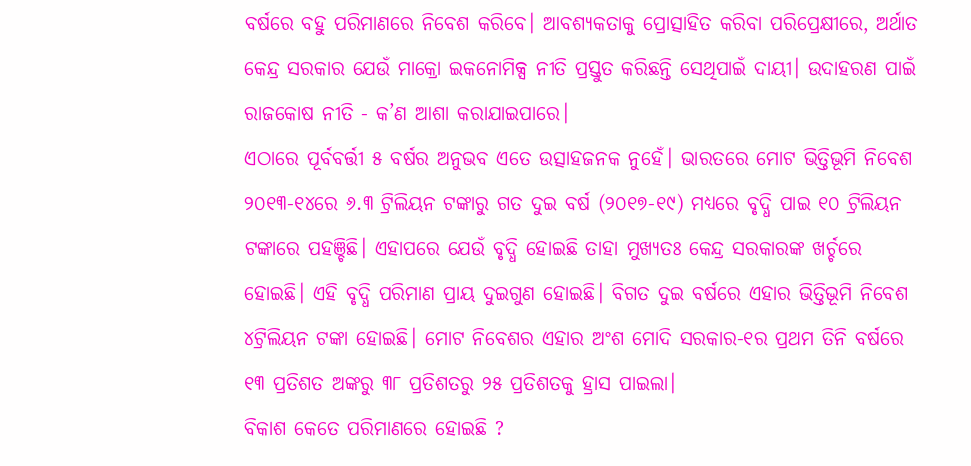ବର୍ଷରେ ବହୁ ପରିମାଣରେ ନିବେଶ କରିବେ। ଆବଶ୍ୟକତାକୁ ପ୍ରୋତ୍ସାହିତ କରିବା ପରିପ୍ରେକ୍ଷୀରେ, ଅର୍ଥାତ କେନ୍ଦ୍ର ସରକାର ଯେଉଁ ମାକ୍ରୋ ଇକନୋମିକ୍ସ ନୀତି ପ୍ରସ୍ତୁତ କରିଛନ୍ତି ସେଥିପାଇଁ ଦାୟୀ। ଉଦାହରଣ ପାଇଁ ରାଜକୋଷ ନୀତି - କ’ଣ ଆଶା କରାଯାଇପାରେ।
ଏଠାରେ ପୂର୍ବବର୍ତ୍ତୀ ୫ ବର୍ଷର ଅନୁଭବ ଏତେ ଉତ୍ସାହଜନକ ନୁହେଁ। ଭାରତରେ ମୋଟ ଭିତ୍ତିଭୂମି ନିବେଶ ୨୦୧୩-୧୪ରେ ୬.୩ ଟ୍ରିଲିୟନ ଟଙ୍କାରୁ ଗତ ଦୁଇ ବର୍ଷ (୨୦୧୭-୧୯) ମଧ୍ୟରେ ବୃଦ୍ଧି ପାଇ ୧୦ ଟ୍ରିଲିୟନ ଟଙ୍କାରେ ପହଞ୍ଚିଛି। ଏହାପରେ ଯେଉଁ ବୃଦ୍ଧି ହୋଇଛି ତାହା ମୁଖ୍ୟତଃ କେନ୍ଦ୍ର ସରକାରଙ୍କ ଖର୍ଚ୍ଚରେ ହୋଇଛି। ଏହି ବୃଦ୍ଧି ପରିମାଣ ପ୍ରାୟ ଦୁଇଗୁଣ ହୋଇଛି। ବିଗତ ଦୁଇ ବର୍ଷରେ ଏହାର ଭିତ୍ତିଭୂମି ନିବେଶ ୪ଟ୍ରିଲିୟନ ଟଙ୍କା ହୋଇଛି। ମୋଟ ନିବେଶର ଏହାର ଅଂଶ ମୋଦି ସରକାର-୧ର ପ୍ରଥମ ତିନି ବର୍ଷରେ ୧୩ ପ୍ରତିଶତ ଅଙ୍କରୁ ୩୮ ପ୍ରତିଶତରୁ ୨୫ ପ୍ରତିଶତକୁ ହ୍ରାସ ପାଇଲା।
ବିକାଶ କେତେ ପରିମାଣରେ ହୋଇଛି ?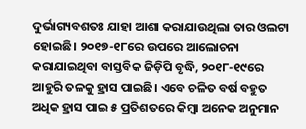ଦୁର୍ଭାଗ୍ୟବଶତଃ ଯାହା ଆଶା କରାଯାଉଥିଲା ତାର ଓଲଟା ହୋଇଛି। ୨୦୧୭-୧୮ରେ ଉପରେ ଆଲୋଚନା କରାଯାଇଥିବା ବାସ୍ତବିକ ଜିଡ଼ିପି ବୃଦ୍ଧି, ୨୦୧୮-୧୯ରେ ଆହୁରି ତଳକୁ ହ୍ରାସ ପାଇଛି। ଏବେ ଚଳିତ ବର୍ଷ ବହୁତ ଅଧିକ ହ୍ରାସ ପାଇ ୫ ପ୍ରତିଶତରେ କିମ୍ବା ଅନେକ ଅନୁମାନ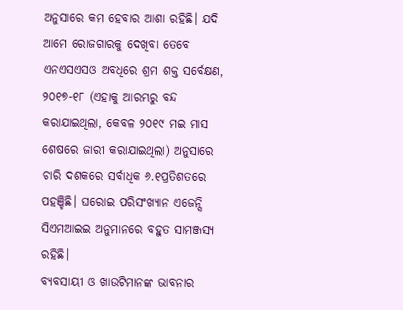ଅନୁସାରେ କମ ହେବାର ଆଶା ରହିଛି। ଯଦି ଆମେ ରୋଜଗାରକୁ ଦେଖିବା ତେବେ ଏନଏସଏସଓ ଅବଧିରେ ଶ୍ରମ ଶକ୍ତ ସର୍ବେକ୍ଷଣ, ୨୦୧୭-୧୮ (ଏହାକୁ ଆରମ୍ଭରୁ ବନ୍ଦ କରାଯାଇଥିଲା, କେବଳ ୨୦୧୯ ମଇ ମାସ ଶେଷରେ ଜାରୀ କରାଯାଇଥିଲା) ଅନୁସାରେ ଚାରି ଦଶକରେ ସର୍ବାଧିକ ୬.୧ପ୍ରତିଶତରେ ପହଞ୍ଚିଛି। ଘରୋଇ ପରିସଂଖ୍ୟାନ ଏଜେନ୍ସି ସିଏମଆଇଇ ଅନୁମାନରେ ବହୁତ ସାମଞ୍ଜସ୍ୟ ରହିଛି।
ବ୍ୟବସାୟୀ ଓ ଖାଉଟିମାନଙ୍କ ଭାବନାର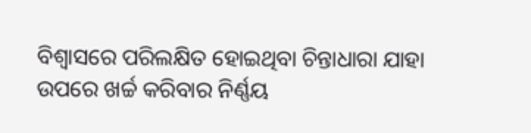ବିଶ୍ବାସରେ ପରିଲକ୍ଷିତ ହୋଇଥିବା ଚିନ୍ତାଧାରା ଯାହା ଉପରେ ଖର୍ଚ୍ଚ କରିବାର ନିର୍ଣ୍ଣୟ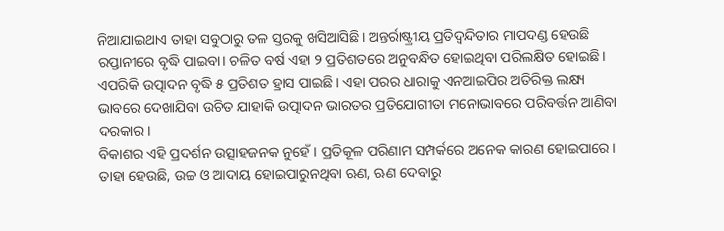ନିଆଯାଇଥାଏ ତାହା ସବୁଠାରୁ ତଳ ସ୍ତରକୁ ଖସିଆସିଛି। ଅନ୍ତର୍ରାଷ୍ଟ୍ରୀୟ ପ୍ରତିଦ୍ବନ୍ଦିତାର ମାପଦଣ୍ଡ ହେଉଛି ରପ୍ତାନୀରେ ବୃଦ୍ଧି ପାଇବା। ଚଳିତ ବର୍ଷ ଏହା ୨ ପ୍ରତିଶତରେ ଅନୁବନ୍ଧିତ ହୋଇଥିବା ପରିଲକ୍ଷିତ ହୋଇଛି। ଏପରିକି ଉତ୍ପାଦନ ବୃଦ୍ଧି ୫ ପ୍ରତିଶତ ହ୍ରାସ ପାଇଛି। ଏହା ପରର ଧାରାକୁ ଏନଆଇପିର ଅତିରିକ୍ତ ଲକ୍ଷ୍ୟ ଭାବରେ ଦେଖାଯିବା ଉଚିତ ଯାହାକି ଉତ୍ପାଦନ ଭାରତର ପ୍ରତିଯୋଗୀତା ମନୋଭାବରେ ପରିବର୍ତ୍ତନ ଆଣିବା ଦରକାର।
ବିକାଶର ଏହି ପ୍ରଦର୍ଶନ ଉତ୍ସାହଜନକ ନୁହେଁ। ପ୍ରତିକୂଳ ପରିଣାମ ସମ୍ପର୍କରେ ଅନେକ କାରଣ ହୋଇପାରେ। ତାହା ହେଉଛି, ଉଚ୍ଚ ଓ ଆଦାୟ ହୋଇପାରୁନଥିବା ଋଣ, ଋଣ ଦେବାରୁ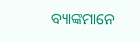ବ୍ୟାଙ୍କମାନେ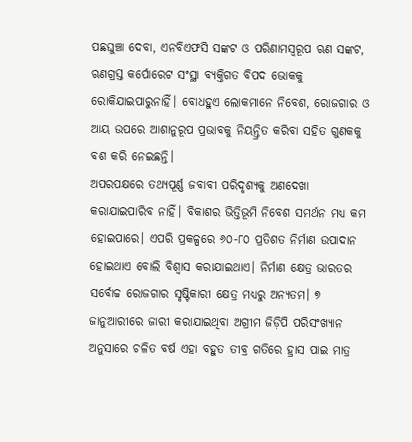ପଛଘୁଞ୍ଚା ଦେବା, ଏନବିଏଫସି ସଙ୍କଟ ଓ ପରିଣାମସ୍ବରୂପ ଋଣ ସଙ୍କଟ, ଋଣଗ୍ରସ୍ତ କର୍ପୋରେଟ ସଂସ୍ଥା ବ୍ୟକ୍ତିଗତ ବିପଦ ଭୋକକୁ ରୋକିଯାଇପାରୁନାହିଁ। ବୋଧହୁଏ ଲୋକମାନେ ନିବେଶ, ରୋଜଗାର ଓ ଆୟ ଉପରେ ଆଶାନୁରୂପ ପ୍ରଭାବକୁ ନିୟନ୍ତ୍ରିତ କରିବା ସହିତ ଗୁଣକକୁ ବଶ କରି ନେଇଛନ୍ତି।
ଅପରପକ୍ଷରେ ତଥ୍ୟପୂର୍ଣ୍ଣ ଜବାବୀ ପରିଦୃଶ୍ୟକୁ ଅଣଦେଖା କରାଯାଇପାରିବ ନାହିଁ। ବିକାଶର ଭିତ୍ତିଭୂମି ନିବେଶ ସମର୍ଥନ ମଧ୍ୟ କମ ହୋଇପାରେ। ଏପରି ପ୍ରକଳ୍ପରେ ୬୦-୮୦ ପ୍ରତିଶତ ନିର୍ମାଣ ଉପାଦାନ ହୋଇଥାଏ ବୋଲି ବିଶ୍ବାସ କରାଯାଇଥାଏ। ନିର୍ମାଣ କ୍ଷେତ୍ର ଭାରତର ସର୍ବୋଚ୍ଚ ରୋଜଗାର ସୃଷ୍ଟିକାରୀ କ୍ଷେତ୍ର ମଧ୍ୟରୁ ଅନ୍ୟତମ। ୭ ଜାନୁଆରୀରେ ଜାରୀ କରାଯାଇଥିବା ଅଗ୍ରୀମ ଜିଡ଼ିପି ପରିସଂଖ୍ୟାନ ଅନୁସାରେ ଚଳିତ ବର୍ଷ ଏହା ବହୁତ ତୀବ୍ର ଗତିରେ ହ୍ରାସ ପାଇ ମାତ୍ର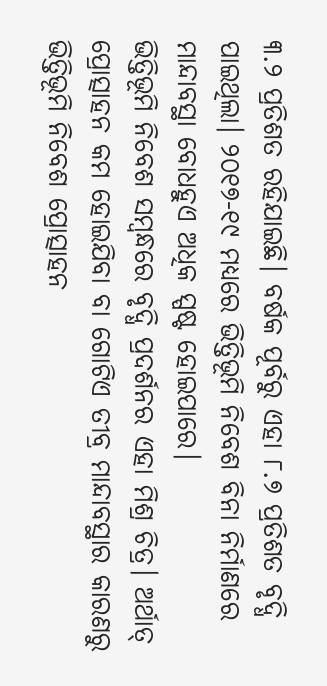୩.୨ ପ୍ରତିଶତ ରହିଯାଇଛି। ବର୍ଷକ ପୂର୍ବରୁ ଏହା ୮.୭ ପ୍ରତିଶତ ବୃଦ୍ଧି ପାଇଥିଲା। ୨୦୧୭-୧୯ ମଧ୍ୟରେ ଭିତ୍ତିଭୂମି ନିବେଶ ବିନା ନିର୍ମାଣରେ ମାନ୍ଦାବସ୍ଥା ବୋଧହୁଏ ଅଧିକ ସ୍ପଷ୍ଟ ହୋଇପାରେ।
ଭିତ୍ତିଭୂମି ନିବେଶ ସମ୍ବନ୍ଧରେ ବୃଦ୍ଧି ପ୍ରଦର୍ଶନର ଏହା ମିଶ୍ର ଚିତ୍ର। ଅର୍ଥାତ୍ ପ୍ରୋତ୍ସାହନ କମ ହୋଇଯିବା ବା ଗୋଟିଏ ତୀବ୍ର ମାନ୍ଦାବସ୍ଥାର କାରଣରୁ ଭିତ୍ତିଭୂମି ନିବେଶ ପ୍ରୋତ୍ସାହନ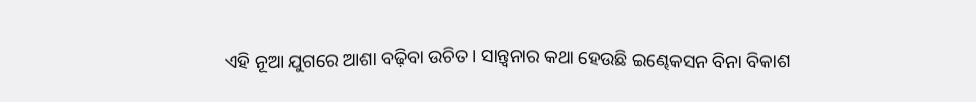ଏହି ନୂଆ ଯୁଗରେ ଆଶା ବଢ଼ିବା ଉଚିତ। ସାନ୍ତ୍ବନାର କଥା ହେଉଛି ଇଣ୍ଢେକସନ ବିନା ବିକାଶ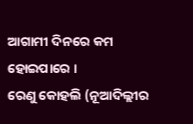ଆଗାମୀ ଦିନରେ କମ ହୋଇପାରେ ।
ରେଣୁ କୋହଲି (ନୂଆଦିଲ୍ଲୀର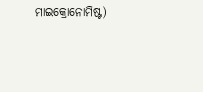ମାଇକ୍ରୋନୋମିଷ୍ଟ)